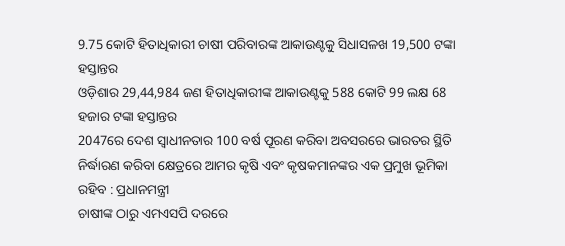9.75 କୋଟି ହିତାଧିକାରୀ ଚାଷୀ ପରିବାରଙ୍କ ଆକାଉଣ୍ଟକୁ ସିଧାସଳଖ 19,500 ଟଙ୍କା ହସ୍ତାନ୍ତର
ଓଡ଼ିଶାର 29,44,984 ଜଣ ହିତାଧିକାରୀଙ୍କ ଆକାଉଣ୍ଟକୁ 588 କୋଟି 99 ଲକ୍ଷ 68 ହଜାର ଟଙ୍କା ହସ୍ତାନ୍ତର
2047ରେ ଦେଶ ସ୍ବାଧୀନତାର 100 ବର୍ଷ ପୂରଣ କରିବା ଅବସରରେ ଭାରତର ସ୍ଥିତି ନିର୍ଦ୍ଧାରଣ କରିବା କ୍ଷେତ୍ରରେ ଆମର କୃଷି ଏବଂ କୃଷକମାନଙ୍କର ଏକ ପ୍ରମୁଖ ଭୂମିକା ରହିବ : ପ୍ରଧାନମନ୍ତ୍ରୀ
ଚାଷୀଙ୍କ ଠାରୁ ଏମଏସପି ଦରରେ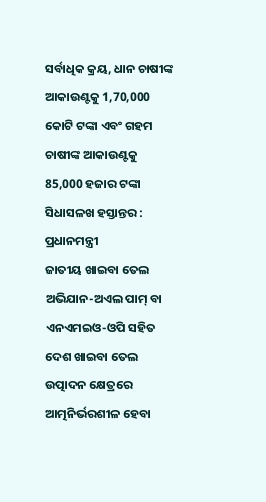ସର୍ବାଧିକ କ୍ରୟ, ଧାନ ଚାଷୀଙ୍କ ଆକାଉଣ୍ଟକୁ 1,70,000 କୋଟି ଟଙ୍କା ଏବଂ ଗହମ ଚାଷୀଙ୍କ ଆକାଉଣ୍ଟକୁ 85,000 ହଜାର ଟଙ୍କା ସିଧାସଳଖ ହସ୍ତାନ୍ତର : ପ୍ରଧାନମନ୍ତ୍ରୀ
ଜାତୀୟ ଖାଇବା ତେଲ ଅଭିଯାନ-ଅଏଲ ପାମ୍ ବା ଏନଏମଇଓ-ଓପି ସହିତ ଦେଶ ଖାଇବା ତେଲ ଉତ୍ପାଦନ କ୍ଷେତ୍ରରେ ଆତ୍ମନିର୍ଭରଶୀଳ ହେବା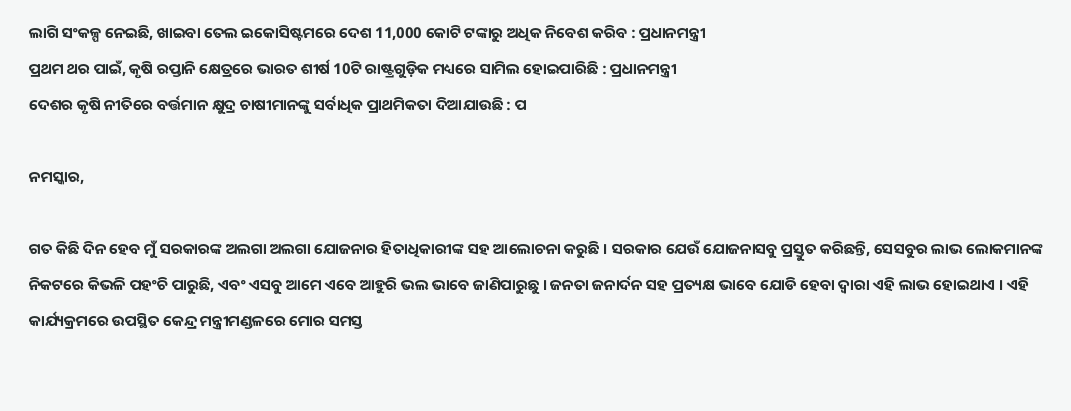ଲାଗି ସଂକଳ୍ପ ନେଇଛି, ଖାଇବା ତେଲ ଇକୋସିଷ୍ଟମରେ ଦେଶ 11,000 କୋଟି ଟଙ୍କାରୁ ଅଧିକ ନିବେଶ କରିବ : ପ୍ରଧାନମନ୍ତ୍ରୀ
ପ୍ରଥମ ଥର ପାଇଁ, କୃଷି ରପ୍ତାନି କ୍ଷେତ୍ରରେ ଭାରତ ଶୀର୍ଷ 10ଟି ରାଷ୍ଟ୍ରଗୁଡ଼ିକ ମଧ୍ୟରେ ସାମିଲ ହୋଇପାରିଛି : ପ୍ରଧାନମନ୍ତ୍ରୀ
ଦେଶର କୃଷି ନୀତିରେ ବର୍ତ୍ତମାନ କ୍ଷୁଦ୍ର ଚାଷୀମାନଙ୍କୁ ସର୍ବାଧିକ ପ୍ରାଥମିକତା ଦିଆଯାଉଛି : ପ

ନମସ୍କାର,

ଗତ କିଛି ଦିନ ହେବ ମୁଁ ସରକାରଙ୍କ ଅଲଗା ଅଲଗା ଯୋଜନାର ହିତାଧିକାରୀଙ୍କ ସହ ଆଲୋଚନା କରୁଛି । ସରକାର ଯେଉଁ ଯୋଜନାସବୁ ପ୍ରସ୍ତୁତ କରିଛନ୍ତି, ସେସବୁର ଲାଭ ଲୋକମାନଙ୍କ ନିକଟରେ କିଭଳି ପହଂଚି ପାରୁଛି, ଏବଂ ଏସବୁ ଆମେ ଏବେ ଆହୁରି ଭଲ ଭାବେ ଜାଣିପାରୁଛୁ । ଜନତା ଜନାର୍ଦନ ସହ ପ୍ରତ୍ୟକ୍ଷ ଭାବେ ଯୋଡି ହେବା ଦ୍ୱାରା ଏହି ଲାଭ ହୋଇଥାଏ । ଏହି କାର୍ଯ୍ୟକ୍ରମରେ ଉପସ୍ଥିତ କେନ୍ଦ୍ର ମନ୍ତ୍ରୀମଣ୍ଡଳରେ ମୋର ସମସ୍ତ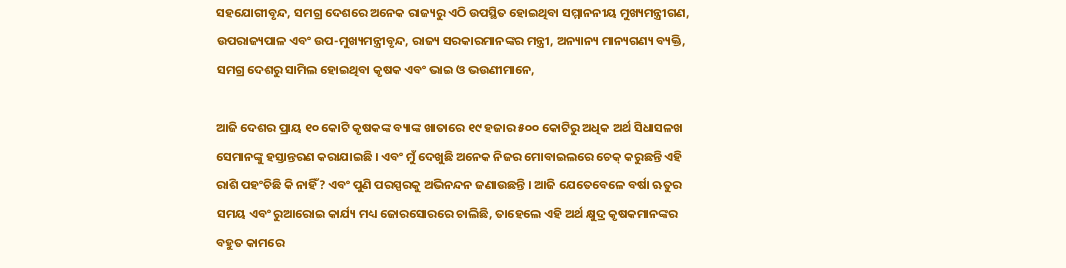ସହଯୋଗୀବୃନ୍ଦ, ସମଗ୍ର ଦେଶରେ ଅନେକ ରାଜ୍ୟରୁ ଏଠି ଉପସ୍ଥିତ ହୋଇଥିବା ସମ୍ମାନନୀୟ ମୁଖ୍ୟମନ୍ତ୍ରୀଗଣ, ଉପରାଜ୍ୟପାଳ ଏବଂ ଉପ-ମୁଖ୍ୟମନ୍ତ୍ରୀବୃନ୍ଦ, ରାଜ୍ୟ ସରକାରମାନଙ୍କର ମନ୍ତ୍ରୀ, ଅନ୍ୟାନ୍ୟ ମାନ୍ୟଗଣ୍ୟ ବ୍ୟକ୍ତି, ସମଗ୍ର ଦେଶରୁ ସାମିଲ ହୋଇଥିବା କୃଷକ ଏବଂ ଭାଇ ଓ ଭଉଣୀମାନେ,

ଆଜି ଦେଶର ପ୍ରାୟ ୧୦ କୋଟି କୃଷକଙ୍କ ବ୍ୟାଙ୍କ ଖାତାରେ ୧୯ ହଜାର ୫୦୦ କୋଟିରୁ ଅଧିକ ଅର୍ଥ ସିଧାସଳଖ ସେମାନଙ୍କୁ ହସ୍ତାନ୍ତରଣ କରାଯାଇଛି । ଏବଂ ମୁଁ ଦେଖୁଛି ଅନେକ ନିଜର ମୋବାଇଲରେ ଚେକ୍ କରୁଛନ୍ତି ଏହି ରାଶି ପହଂଚିଛି କି ନାହିଁ? ଏବଂ ପୁଣି ପରସ୍ପରକୁ ଅଭିନନ୍ଦନ ଜଣାଉଛନ୍ତି । ଆଜି ଯେତେବେଳେ ବର୍ଷା ଋତୁର ସମୟ ଏବଂ ରୁଆରୋଇ କାର୍ଯ୍ୟ ମଧ୍ୟ ଜୋରସୋରରେ ଚାଲିଛି, ତାହେଲେ ଏହି ଅର୍ଥ କ୍ଷୁଦ୍ର କୃଷକମାନଙ୍କର ବହୁତ କାମରେ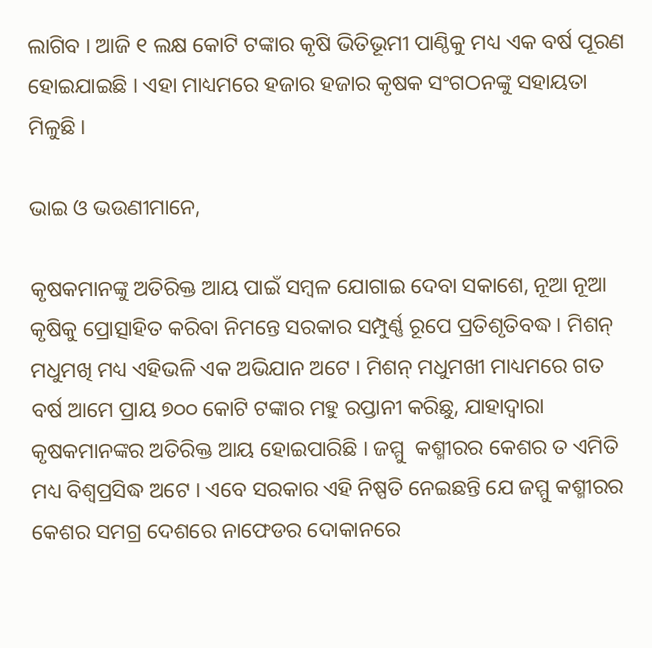ଲାଗିବ । ଆଜି ୧ ଲକ୍ଷ କୋଟି ଟଙ୍କାର କୃଷି ଭିତିଭୂମୀ ପାଣ୍ଠିକୁ ମଧ୍ୟ ଏକ ବର୍ଷ ପୂରଣ ହୋଇଯାଇଛି । ଏହା ମାଧ୍ୟମରେ ହଜାର ହଜାର କୃଷକ ସଂଗଠନଙ୍କୁ ସହାୟତା ମିଳୁଛି ।

ଭାଇ ଓ ଭଉଣୀମାନେ,

କୃଷକମାନଙ୍କୁ ଅତିରିକ୍ତ ଆୟ ପାଇଁ ସମ୍ବଳ ଯୋଗାଇ ଦେବା ସକାଶେ, ନୂଆ ନୂଆ କୃଷିକୁ ପ୍ରୋତ୍ସାହିତ କରିବା ନିମନ୍ତେ ସରକାର ସମ୍ପୁର୍ଣ୍ଣ ରୂପେ ପ୍ରତିଶୃତିବଦ୍ଧ । ମିଶନ୍ ମଧୁମଖି ମଧ୍ୟ ଏହିଭଳି ଏକ ଅଭିଯାନ ଅଟେ । ମିଶନ୍ ମଧୁମଖୀ ମାଧ୍ୟମରେ ଗତ ବର୍ଷ ଆମେ ପ୍ରାୟ ୭୦୦ କୋଟି ଟଙ୍କାର ମହୁ ରପ୍ତାନୀ କରିଛୁ, ଯାହାଦ୍ୱାରା କୃଷକମାନଙ୍କର ଅତିରିକ୍ତ ଆୟ ହୋଇପାରିଛି । ଜମ୍ମୁ  କଶ୍ମୀରର କେଶର ତ ଏମିତି ମଧ୍ୟ ବିଶ୍ୱପ୍ରସିଦ୍ଧ ଅଟେ । ଏବେ ସରକାର ଏହି ନିଷ୍ପତି ନେଇଛନ୍ତି ଯେ ଜମ୍ମୁ କଶ୍ମୀରର କେଶର ସମଗ୍ର ଦେଶରେ ନାଫେଡର ଦୋକାନରେ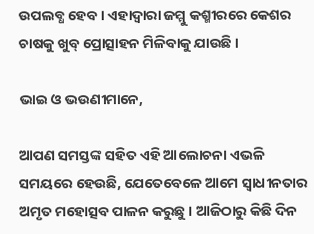ଉପଲବ୍ଧ ହେବ । ଏହାଦ୍ୱାରା ଜମ୍ମୁ କଶ୍ମୀରରେ କେଶର ଚାଷକୁ ଖୁବ୍ ପ୍ରୋତ୍ସାହନ ମିଳିବାକୁ ଯାଉଛି ।

ଭାଇ ଓ ଭଉଣୀମାନେ,

ଆପଣ ସମସ୍ତଙ୍କ ସହିତ ଏହି ଆଲୋଚନା ଏଭଳି ସମୟରେ ହେଉଛି, ଯେତେବେଳେ ଆମେ ସ୍ୱାଧୀନତାର ଅମୃତ ମହୋତ୍ସବ ପାଳନ କରୁଛୁ । ଆଜିଠାରୁ କିଛି ଦିନ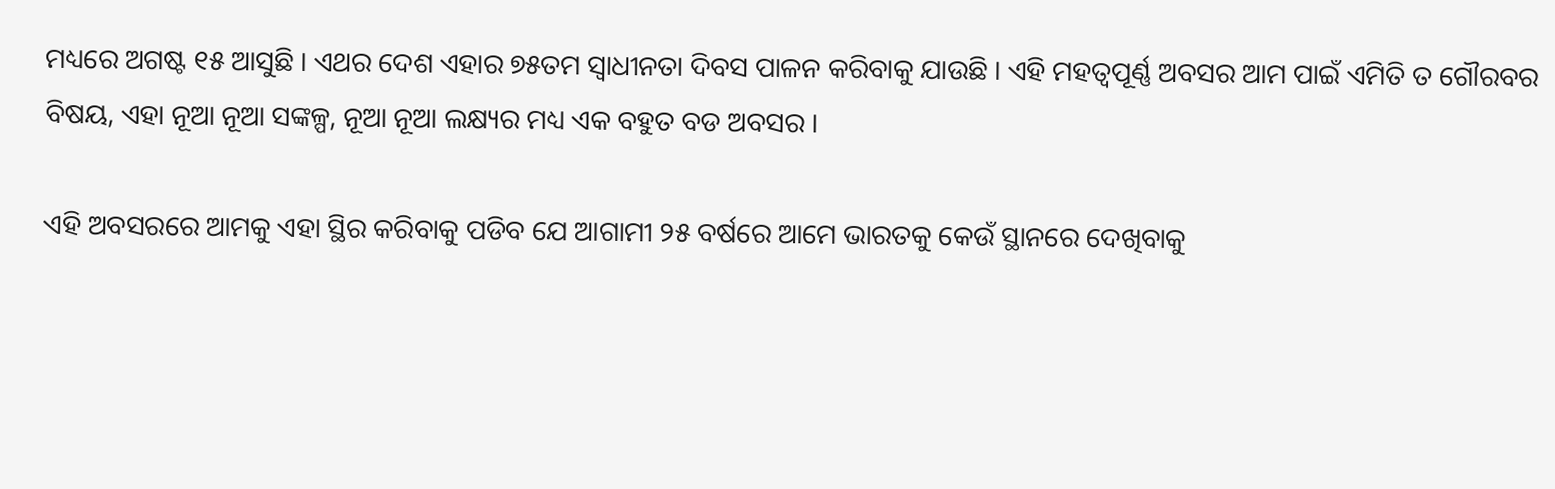ମଧ୍ୟରେ ଅଗଷ୍ଟ ୧୫ ଆସୁଛି । ଏଥର ଦେଶ ଏହାର ୭୫ତମ ସ୍ୱାଧୀନତା ଦିବସ ପାଳନ କରିବାକୁ ଯାଉଛି । ଏହି ମହତ୍ୱପୂର୍ଣ୍ଣ ଅବସର ଆମ ପାଇଁ ଏମିତି ତ ଗୌରବର ବିଷୟ, ଏହା ନୂଆ ନୂଆ ସଙ୍କଳ୍ପ, ନୂଆ ନୂଆ ଲକ୍ଷ୍ୟର ମଧ୍ୟ ଏକ ବହୁତ ବଡ ଅବସର ।

ଏହି ଅବସରରେ ଆମକୁ ଏହା ସ୍ଥିର କରିବାକୁ ପଡିବ ଯେ ଆଗାମୀ ୨୫ ବର୍ଷରେ ଆମେ ଭାରତକୁ କେଉଁ ସ୍ଥାନରେ ଦେଖିବାକୁ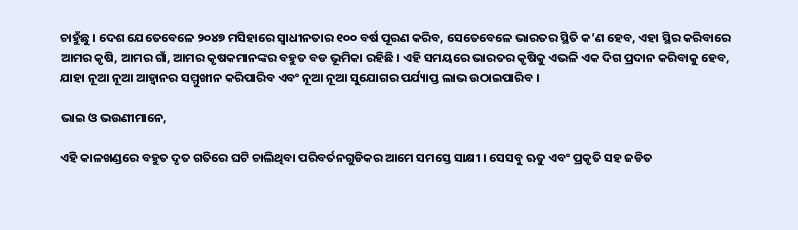ଚାହୁଁଛୁ । ଦେଶ ଯେତେବେଳେ ୨୦୪୭ ମସିହାରେ ସ୍ୱାଧୀନତାର ୧୦୦ ବର୍ଷ ପୂରଣ କରିବ, ସେତେବେଳେ ଭାରତର ସ୍ଥିତି କ’ଣ ହେବ, ଏହା ସ୍ଥିର କରିବାରେ ଆମର କୃଷି, ଆମର ଗାଁ, ଆମର କୃଷକମାନଙ୍କର ବହୁତ ବଡ ଭୂମିକା ରହିଛି । ଏହି ସମୟରେ ଭାରତର କୃଷିକୁ ଏଭଳି ଏକ ଦିଗ ପ୍ରଦାନ କରିବାକୁ ହେବ, ଯାହା ନୂଆ ନୂଆ ଆହ୍ୱାନର ସମ୍ମୁଖୀନ କରିପାରିବ ଏବଂ ନୂଆ ନୂଆ ସୁଯୋଗର ପର୍ଯ୍ୟାପ୍ତ ଲାଭ ଉଠାଇପାରିବ ।

ଭାଇ ଓ ଭଉଣୀମାନେ,

ଏହି କାଳଖଣ୍ଡରେ ବହୁତ ଦୃତ ଗତିରେ ଘଟି ଚାଲିଥିବା ପରିବର୍ତନଗୁଡିକର ଆମେ ସମସ୍ତେ ସାକ୍ଷୀ । ସେସବୁ ଋତୁ ଏବଂ ପ୍ରକୃତି ସହ ଜଡିତ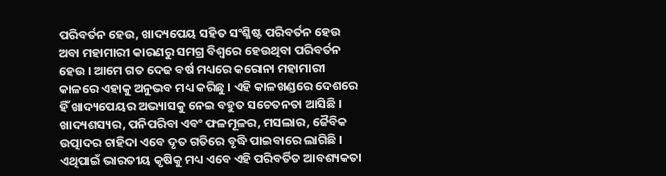ପରିବର୍ତନ ହେଉ, ଖାଦ୍ୟପେୟ ସହିତ ସଂଶ୍ଳିଷ୍ଟ ପରିବର୍ତନ ହେଉ ଅବା ମହାମାରୀ କାରଣରୁ ସମଗ୍ର ବିଶ୍ୱରେ ହେଉଥିବା ପରିବର୍ତନ ହେଉ । ଆମେ ଗତ ଦେଢ ବର୍ଷ ମଧ୍ୟରେ କରୋନା ମହାମାରୀ କାଳରେ ଏହାକୁ ଅନୁଭବ ମଧ୍ୟ କରିଛୁ । ଏହି କାଳଖଣ୍ଡରେ ଦେଶରେ ହିଁ ଖାଦ୍ୟପେୟର ଅଭ୍ୟାସକୁ ନେଇ ବହୁତ ସଚେତନତା ଆସିଛି । ଖାଦ୍ୟଶସ୍ୟର, ପନିପରିବା ଏବଂ ଫଳମୂଳର, ମସଲାର, ଜୈବିକ ଉତ୍ପାଦର ଚାହିଦା ଏବେ ଦୃତ ଗତିରେ ବୃଦ୍ଧି ପାଇବାରେ ଲାଗିଛି । ଏଥିପାଇଁ ଭାରତୀୟ କୃଷିକୁ ମଧ୍ୟ ଏବେ ଏହି ପରିବର୍ତିତ ଆବଶ୍ୟକତା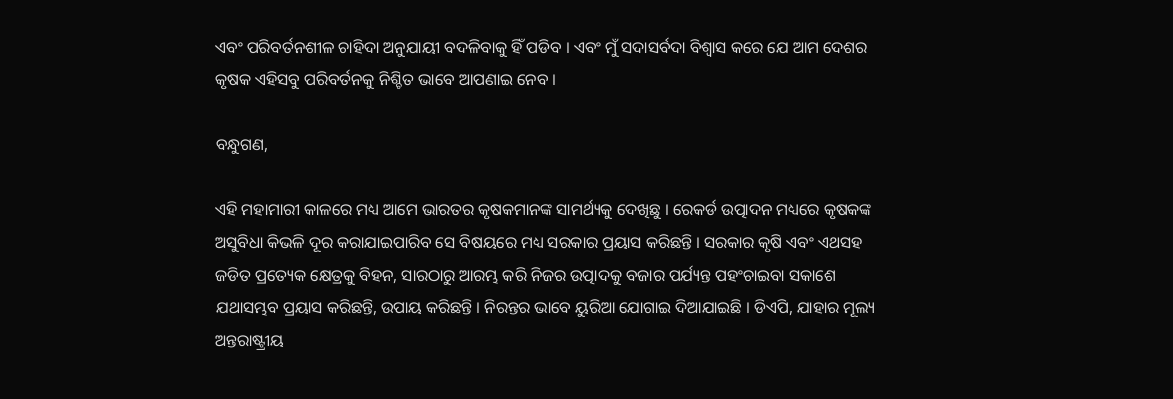ଏବଂ ପରିବର୍ତନଶୀଳ ଚାହିଦା ଅନୁଯାୟୀ ବଦଳିବାକୁ ହିଁ ପଡିବ । ଏବଂ ମୁଁ ସଦାସର୍ବଦା ବିଶ୍ୱାସ କରେ ଯେ ଆମ ଦେଶର କୃଷକ ଏହିସବୁ ପରିବର୍ତନକୁ ନିଶ୍ଚିତ ଭାବେ ଆପଣାଇ ନେବ ।

ବନ୍ଧୁଗଣ,

ଏହି ମହାମାରୀ କାଳରେ ମଧ୍ୟ ଆମେ ଭାରତର କୃଷକମାନଙ୍କ ସାମର୍ଥ୍ୟକୁ ଦେଖିଛୁ । ରେକର୍ଡ ଉତ୍ପାଦନ ମଧ୍ୟରେ କୃଷକଙ୍କ ଅସୁବିଧା କିଭଳି ଦୂର କରାଯାଇପାରିବ ସେ ବିଷୟରେ ମଧ୍ୟ ସରକାର ପ୍ରୟାସ କରିଛନ୍ତି । ସରକାର କୃଷି ଏବଂ ଏଥସହ ଜଡିତ ପ୍ରତ୍ୟେକ କ୍ଷେତ୍ରକୁ ବିହନ, ସାରଠାରୁ ଆରମ୍ଭ କରି ନିଜର ଉତ୍ପାଦକୁ ବଜାର ପର୍ଯ୍ୟନ୍ତ ପହଂଚାଇବା ସକାଶେ ଯଥାସମ୍ଭବ ପ୍ରୟାସ କରିଛନ୍ତି, ଉପାୟ କରିଛନ୍ତି । ନିରନ୍ତର ଭାବେ ୟୁରିଆ ଯୋଗାଇ ଦିଆଯାଇଛି । ଡିଏପି, ଯାହାର ମୂଲ୍ୟ ଅନ୍ତରାଷ୍ଟ୍ରୀୟ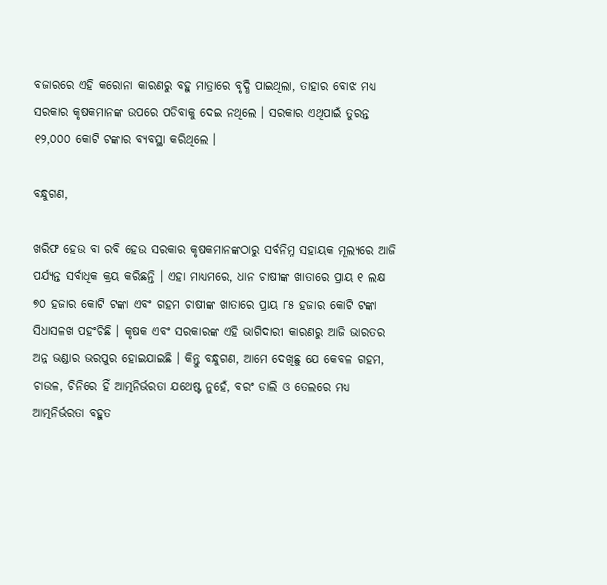ବଜାରରେ ଏହି କରୋନା କାରଣରୁ ବହୁ ମାତ୍ରାରେ ବୃଦ୍ଧି ପାଇଥିଲା, ତାହାର ବୋଝ ମଧ୍ୟ ସରକାର କୃଷକମାନଙ୍କ ଉପରେ ପଡିବାକୁ ଦେଇ ନଥିଲେ । ସରକାର ଏଥିପାଇଁ ତୁରନ୍ତ ୧୨,୦୦୦ କୋଟି ଟଙ୍କାର ବ୍ୟବସ୍ଥା କରିଥିଲେ ।

ବନ୍ଧୁଗଣ,

ଖରିଫ ହେଉ ବା ରବି ହେଉ ସରକାର କୃଷକମାନଙ୍କଠାରୁ ସର୍ବନିମ୍ନ ସହାୟକ ମୂଲ୍ୟରେ ଆଜି ପର୍ଯ୍ୟନ୍ତ ସର୍ବାଧିକ କ୍ରୟ କରିଛନ୍ତି । ଏହା ମାଧ୍ୟମରେ, ଧାନ ଚାଷୀଙ୍କ ଖାତାରେ ପ୍ରାୟ ୧ ଲକ୍ଷ ୭୦ ହଜାର କୋଟି ଟଙ୍କା ଏବଂ ଗହମ ଚାଷୀଙ୍କ ଖାତାରେ ପ୍ରାୟ ୮୫ ହଜାର କୋଟି ଟଙ୍କା ସିଧାସଳଖ ପହଂଚିଛି । କୃଷକ ଏବଂ ସରକାରଙ୍କ ଏହି ଭାଗିଦାରୀ କାରଣରୁ ଆଜି ଭାରତର ଅନ୍ନ ଭଣ୍ଡାର ଭରପୁର ହୋଇଯାଇଛି । କିନ୍ତୁ ବନ୍ଧୁଗଣ, ଆମେ ଦେଖିଛୁ ଯେ କେବଳ ଗହମ, ଚାଉଳ, ଚିନିରେ ହିଁ ଆତ୍ମନିର୍ଭରତା ଯଥେଷ୍ଟ ନୁହେଁ, ବରଂ ଡାଲି ଓ ତେଲରେ ମଧ୍ୟ ଆତ୍ମନିର୍ଭରତା ବହୁତ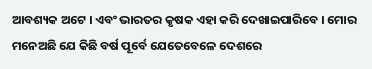ଆବଶ୍ୟକ ଅଟେ । ଏବଂ ଭାରତର କୃଷକ ଏହା କରି ଦେଖାଇପାରିବେ । ମୋର ମନେଅଛି ଯେ କିଛି ବର୍ଷ ପୂର୍ବେ ଯେତେବେଳେ ଦେଶରେ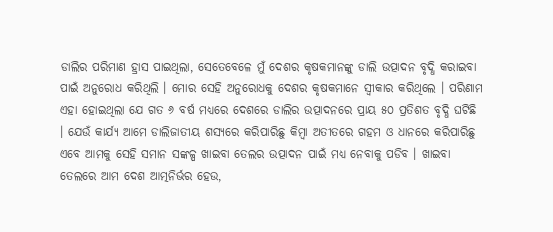ଡାଲିର ପରିମାଣ ହ୍ରାସ ପାଇଥିଲା, ସେତେବେଳେ ମୁଁ ଦେଶର କୃଷକମାନଙ୍କୁ ଡାଲି ଉତ୍ପାଦନ ବୃଦ୍ଧି କରାଇବା ପାଇଁ ଅନୁରୋଧ କରିଥିଲି । ମୋର ସେହି ଅନୁରୋଧକୁ ଦେଶର କୃଷକମାନେ ସ୍ୱୀକାର କରିଥିଲେ । ପରିଣାମ ଏହା ହୋଇଥିଲା ଯେ ଗତ ୬ ବର୍ଷ ମଧ୍ୟରେ ଦେଶରେ ଡାଲିର ଉତ୍ପାଦନରେ ପ୍ରାୟ ୫୦ ପ୍ରତିଶତ ବୃଦ୍ଧି ଘଟିଛି । ଯେଉଁ କାର୍ଯ୍ୟ ଆମେ ଡାଲିଜାତୀୟ ଶସ୍ୟରେ କରିପାରିଛୁ କିମ୍ବା ଅତୀତରେ ଗହମ ଓ ଧାନରେ କରିପାରିଛୁ ଏବେ ଆମକୁ ସେହି ସମାନ ସଙ୍କଳ୍ପ ଖାଇବା ତେଲର ଉତ୍ପାଦନ ପାଇଁ ମଧ୍ୟ ନେବାକୁ ପଡିବ । ଖାଇବା ତେଲରେ ଆମ ଦେଶ ଆତ୍ମନିର୍ଭର ହେଉ,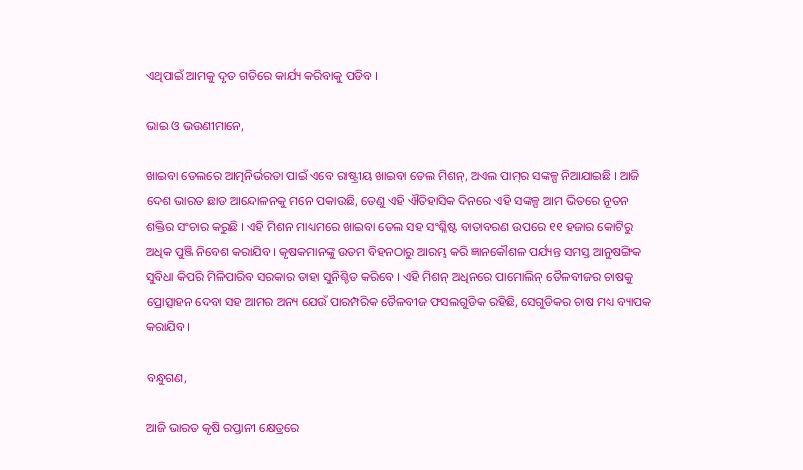ଏଥିପାଇଁ ଆମକୁ ଦୃତ ଗତିରେ କାର୍ଯ୍ୟ କରିବାକୁ ପଡିବ ।

ଭାଇ ଓ ଭଉଣୀମାନେ,

ଖାଇବା ତେଲରେ ଆତ୍ମନିର୍ଭରତା ପାଇଁ ଏବେ ରାଷ୍ଟ୍ରୀୟ ଖାଇବା ତେଲ ମିଶନ୍‌, ଅଏଲ ପାମ୍‌ର ସଙ୍କଳ୍ପ ନିଆଯାଇଛି । ଆଜି ଦେଶ ଭାରତ ଛାଡ ଆନ୍ଦୋଳନକୁ ମନେ ପକାଉଛି, ତେଣୁ ଏହି ଐତିହାସିକ ଦିନରେ ଏହି ସଙ୍କଳ୍ପ ଆମ ଭିତରେ ନୂତନ ଶକ୍ତିର ସଂଚାର କରୁଛି । ଏହି ମିଶନ ମାଧ୍ୟମରେ ଖାଇବା ତେଲ ସହ ସଂଶ୍ଳିଷ୍ଟ ବାତାବରଣ ଉପରେ ୧୧ ହଜାର କୋଟିରୁ ଅଧିକ ପୁଞ୍ଜି ନିବେଶ କରାଯିବ । କୃଷକମାନଙ୍କୁ ଉତମ ବିହନଠାରୁ ଆରମ୍ଭ କରି ଜ୍ଞାନକୌଶଳ ପର୍ଯ୍ୟନ୍ତ ସମସ୍ତ ଆନୁଷଙ୍ଗିକ ସୁବିଧା କିପରି ମିଳିପାରିବ ସରକାର ତାହା ସୁନିଶ୍ଚିତ କରିବେ । ଏହି ମିଶନ୍ ଅଧିନରେ ପାମୋଲିନ୍ ତୈଳବୀଜର ଚାଷକୁ ପ୍ରୋତ୍ସାହନ ଦେବା ସହ ଆମର ଅନ୍ୟ ଯେଉଁ ପାରମ୍ପରିକ ତୈଳବୀଜ ଫସଲଗୁଡିକ ରହିଛି, ସେଗୁଡିକର ଚାଷ ମଧ୍ୟ ବ୍ୟାପକ କରାଯିବ ।

ବନ୍ଧୁଗଣ,

ଆଜି ଭାରତ କୃଷି ରପ୍ତାନୀ କ୍ଷେତ୍ରରେ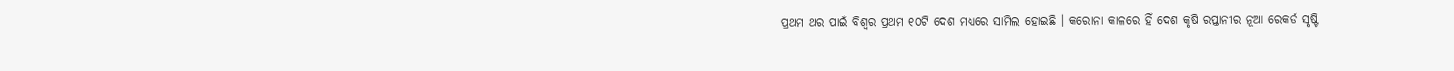ପ୍ରଥମ ଥର ପାଇଁ ବିଶ୍ୱର ପ୍ରଥମ ୧୦ଟି ଦେଶ ମଧ୍ୟରେ ସାମିଲ ହୋଇଛି । କରୋନା କାଳରେ ହିଁ ଦେଶ କୃଷି ରପ୍ତାନୀର ନୂଆ ରେକର୍ଡ ସୃଷ୍ଟି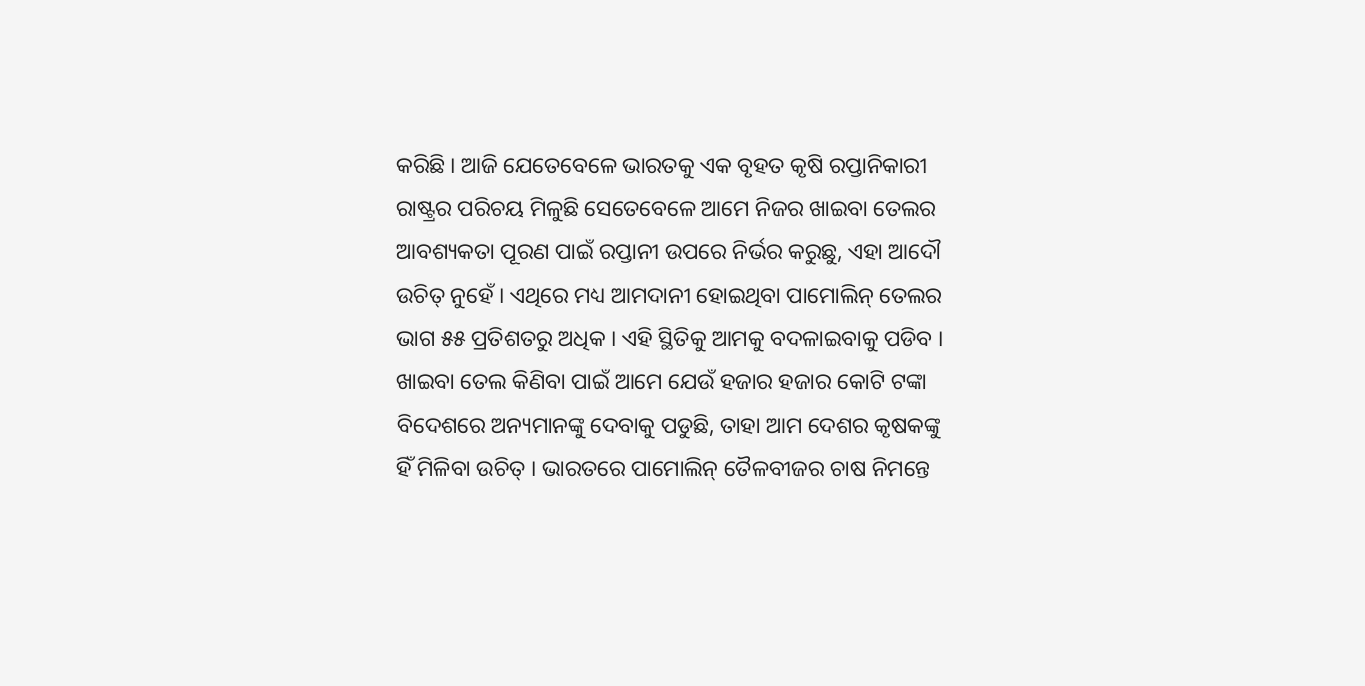କରିଛି । ଆଜି ଯେତେବେଳେ ଭାରତକୁ ଏକ ବୃହତ କୃଷି ରପ୍ତାନିକାରୀ ରାଷ୍ଟ୍ରର ପରିଚୟ ମିଳୁଛି ସେତେବେଳେ ଆମେ ନିଜର ଖାଇବା ତେଲର ଆବଶ୍ୟକତା ପୂରଣ ପାଇଁ ରପ୍ତାନୀ ଉପରେ ନିର୍ଭର କରୁଛୁ, ଏହା ଆଦୌ ଉଚିତ୍ ନୁହେଁ । ଏଥିରେ ମଧ୍ୟ ଆମଦାନୀ ହୋଇଥିବା ପାମୋଲିନ୍ ତେଲର ଭାଗ ୫୫ ପ୍ରତିଶତରୁ ଅଧିକ । ଏହି ସ୍ଥିତିକୁ ଆମକୁ ବଦଳାଇବାକୁ ପଡିବ । ଖାଇବା ତେଲ କିଣିବା ପାଇଁ ଆମେ ଯେଉଁ ହଜାର ହଜାର କୋଟି ଟଙ୍କା ବିଦେଶରେ ଅନ୍ୟମାନଙ୍କୁ ଦେବାକୁ ପଡୁଛି, ତାହା ଆମ ଦେଶର କୃଷକଙ୍କୁ ହିଁ ମିଳିବା ଉଚିତ୍ । ଭାରତରେ ପାମୋଲିନ୍ ତୈଳବୀଜର ଚାଷ ନିମନ୍ତେ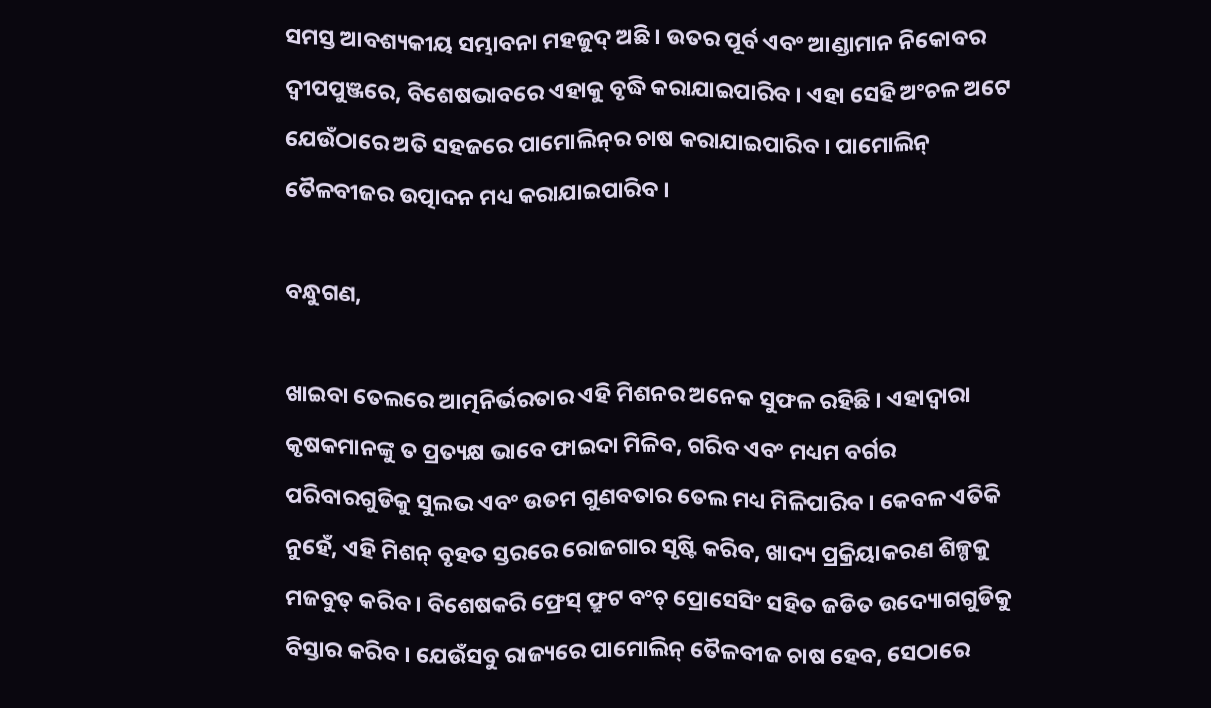ସମସ୍ତ ଆବଶ୍ୟକୀୟ ସମ୍ଭାବନା ମହଜୁଦ୍ ଅଛି । ଉତର ପୂର୍ବ ଏବଂ ଆଣ୍ଡାମାନ ନିକୋବର ଦ୍ୱୀପପୁଞ୍ଜରେ, ବିଶେଷଭାବରେ ଏହାକୁ ବୃଦ୍ଧି କରାଯାଇପାରିବ । ଏହା ସେହି ଅଂଚଳ ଅଟେ ଯେଉଁଠାରେ ଅତି ସହଜରେ ପାମୋଲିନ୍‌ର ଚାଷ କରାଯାଇପାରିବ । ପାମୋଲିନ୍ ତୈଳବୀଜର ଉତ୍ପାଦନ ମଧ୍ୟ କରାଯାଇପାରିବ ।

ବନ୍ଧୁଗଣ,

ଖାଇବା ତେଲରେ ଆତ୍ମନିର୍ଭରତାର ଏହି ମିଶନର ଅନେକ ସୁଫଳ ରହିଛି । ଏହାଦ୍ୱାରା କୃଷକମାନଙ୍କୁ ତ ପ୍ରତ୍ୟକ୍ଷ ଭାବେ ଫାଇଦା ମିଳିବ, ଗରିବ ଏବଂ ମଧ୍ୟମ ବର୍ଗର ପରିବାରଗୁଡିକୁ ସୁଲଭ ଏବଂ ଉତମ ଗୁଣବତାର ତେଲ ମଧ୍ୟ ମିଳିପାରିବ । କେବଳ ଏତିକି ନୁହେଁ, ଏହି ମିଶନ୍ ବୃହତ ସ୍ତରରେ ରୋଜଗାର ସୃଷ୍ଟି କରିବ, ଖାଦ୍ୟ ପ୍ରକ୍ରିୟାକରଣ ଶିଳ୍ପକୁ ମଜବୁତ୍ କରିବ । ବିଶେଷକରି ଫ୍ରେସ୍ ଫ୍ରୁଟ ବଂଚ୍ ପ୍ରୋସେସିଂ ସହିତ ଜଡିତ ଉଦ୍ୟୋଗଗୁଡିକୁ ବିସ୍ତାର କରିବ । ଯେଉଁସବୁ ରାଜ୍ୟରେ ପାମୋଲିନ୍ ତୈଳବୀଜ ଚାଷ ହେବ, ସେଠାରେ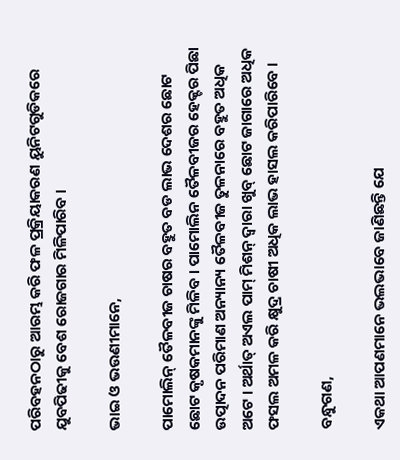ପରିବହନଠାରୁ ଆରମ୍ଭ କରି ଫଳ ପ୍ରକ୍ରିୟାକରଣ ୟୁନିଟଗୁଡିକରେ ଯୁବପିଢୀକୁ ବେଶ ରୋଜଗାର ମିଳିପାରିବ ।

ଭାଇ ଓ ଭଉଣୀମାନେ,

ପାମୋଲିନ୍ ତୈଳବୀଜ ଚାଷର ବହୁତ ବଡ ଲାଭ ଦେଶର ଛୋଟ ଛୋଟ କୃଷକମାନଙ୍କୁ ମିଳିବ । ପାମୋଲିନ ତୈଳବୀଜର ହେକ୍ଟର ପିଛା ଉତ୍ପାଦନ ପରିମାଣ ଅନ୍ୟାନ୍ୟ ତୈଳବୀଜ ତୁଳନାରେ ବହୁତ ଅଧିକ ଅଟେ । ଅର୍ଥାତ୍ ଅଏଲ ପାମ୍ ମିଶନ୍ ଦ୍ୱାରା ଖୁବ୍ ଛୋଟ ଜାଗାରେ ଅଧିକ ଫସଲ ଅମଳ କରି କ୍ଷୁଦ୍ର ଚାଷୀ ଅଧିକ ଲାଭ ହାସଲ କରିପାରିବେ ।

ବନ୍ଧୁଗଣ,

ଏକଥା ଆପଣମାନେ ଭଲଭାବେ ଜାଣିଛନ୍ତି ଯେ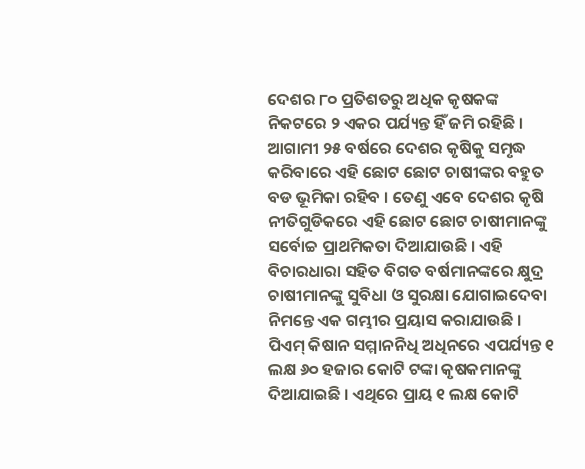ଦେଶର ୮୦ ପ୍ରତିଶତରୁ ଅଧିକ କୃଷକଙ୍କ ନିକଟରେ ୨ ଏକର ପର୍ଯ୍ୟନ୍ତ ହିଁ ଜମି ରହିଛି । ଆଗାମୀ ୨୫ ବର୍ଷରେ ଦେଶର କୃଷିକୁ ସମୃଦ୍ଧ କରିବାରେ ଏହି ଛୋଟ ଛୋଟ ଚାଷୀଙ୍କର ବହୁତ ବଡ ଭୂମିକା ରହିବ । ତେଣୁ ଏବେ ଦେଶର କୃଷି ନୀତିଗୁଡିକରେ ଏହି ଛୋଟ ଛୋଟ ଚାଷୀମାନଙ୍କୁ ସର୍ବୋଚ୍ଚ ପ୍ରାଥମିକତା ଦିଆଯାଉଛି । ଏହି ବିଚାରଧାରା ସହିତ ବିଗତ ବର୍ଷମାନଙ୍କରେ କ୍ଷୁଦ୍ର ଚାଷୀମାନଙ୍କୁ ସୁବିଧା ଓ ସୁରକ୍ଷା ଯୋଗାଇଦେବା ନିମନ୍ତେ ଏକ ଗମ୍ଭୀର ପ୍ରୟାସ କରାଯାଉଛି । ପିଏମ୍ କିଷାନ ସମ୍ମାନନିଧି ଅଧିନରେ ଏପର୍ଯ୍ୟନ୍ତ ୧ ଲକ୍ଷ ୬୦ ହଜାର କୋଟି ଟଙ୍କା କୃଷକମାନଙ୍କୁ ଦିଆଯାଇଛି । ଏଥିରେ ପ୍ରାୟ ୧ ଲକ୍ଷ କୋଟି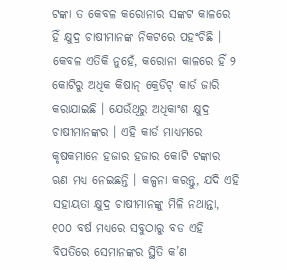ଟଙ୍କା ତ କେବଳ କରୋନାର ସଙ୍କଟ କାଳରେ ହିଁ କ୍ଷୁଦ୍ର ଚାଷୀମାନଙ୍କ ନିକଟରେ ପହଂଚିଛି । କେବଳ ଏତିକି ନୁହେଁ, କରୋନା କାଳରେ ହିଁ ୨ କୋଟିରୁ ଅଧିକ କିଷାନ୍ କ୍ରେଡିଟ୍ କାର୍ଡ ଜାରି କରାଯାଇଛି । ଯେଉଁଥିରୁ ଅଧିକାଂଶ କ୍ଷୁଦ୍ର ଚାଷୀମାନଙ୍କର । ଏହି କାର୍ଡ ମାଧ୍ୟମରେ କୃଷକମାନେ ହଜାର ହଜାର କୋଟି ଟଙ୍କାର ଋଣ ମଧ୍ୟ ନେଇଛନ୍ତି । କଳ୍ପନା କରନ୍ତୁ, ଯଦି ଏହି ସହାୟତା କ୍ଷୁଦ୍ର ଚାଷୀମାନଙ୍କୁ ମିଳି ନଥାନ୍ତା, ୧୦୦ ବର୍ଷ ମଧ୍ୟରେ ସବୁଠାରୁ ବଡ ଏହି ବିପତିରେ ସେମାନଙ୍କର ସ୍ଥିତି କ’ଣ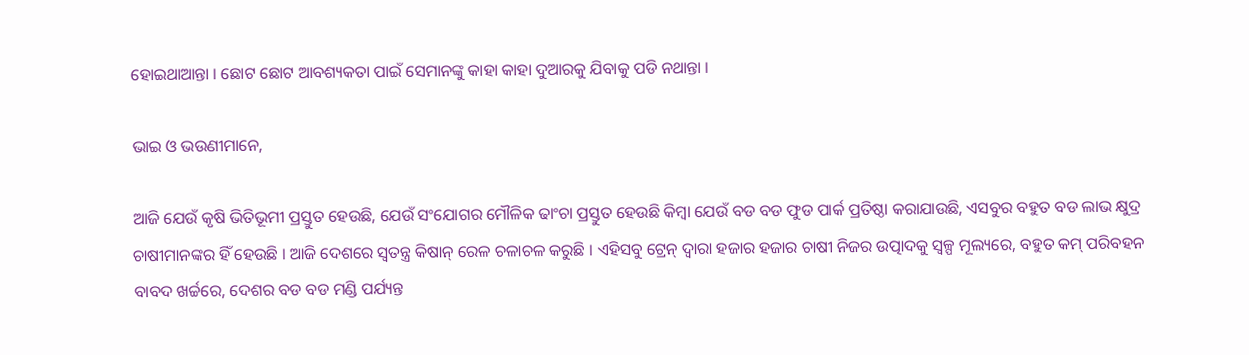ହୋଇଥାଆନ୍ତା । ଛୋଟ ଛୋଟ ଆବଶ୍ୟକତା ପାଇଁ ସେମାନଙ୍କୁ କାହା କାହା ଦୁଆରକୁ ଯିବାକୁ ପଡି ନଥାନ୍ତା ।

ଭାଇ ଓ ଭଉଣୀମାନେ,

ଆଜି ଯେଉଁ କୃଷି ଭିତିଭୂମୀ ପ୍ରସ୍ତୁତ ହେଉଛି, ଯେଉଁ ସଂଯୋଗର ମୌଳିକ ଢାଂଚା ପ୍ରସ୍ତୁତ ହେଉଛି କିମ୍ବା ଯେଉଁ ବଡ ବଡ ଫୁଡ ପାର୍କ ପ୍ରତିଷ୍ଠା କରାଯାଉଛି, ଏସବୁର ବହୁତ ବଡ ଲାଭ କ୍ଷୁଦ୍ର ଚାଷୀମାନଙ୍କର ହିଁ ହେଉଛି । ଆଜି ଦେଶରେ ସ୍ୱତନ୍ତ୍ର କିଷାନ୍ ରେଳ ଚଳାଚଳ କରୁଛି । ଏହିସବୁ ଟ୍ରେନ୍ ଦ୍ୱାରା ହଜାର ହଜାର ଚାଷୀ ନିଜର ଉତ୍ପାଦକୁ ସ୍ୱଳ୍ପ ମୂଲ୍ୟରେ, ବହୁତ କମ୍ ପରିବହନ ବାବଦ ଖର୍ଚ୍ଚରେ, ଦେଶର ବଡ ବଡ ମଣ୍ଡି ପର୍ଯ୍ୟନ୍ତ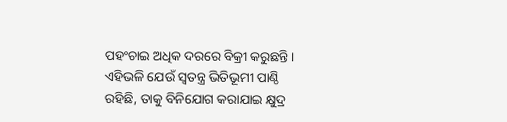ପହଂଚାଇ ଅଧିକ ଦରରେ ବିକ୍ରୀ କରୁଛନ୍ତି । ଏହିଭଳି ଯେଉଁ ସ୍ୱତନ୍ତ୍ର ଭିତିଭୂମୀ ପାଣ୍ଠି ରହିଛି, ତାକୁ ବିନିଯୋଗ କରାଯାଇ କ୍ଷୁଦ୍ର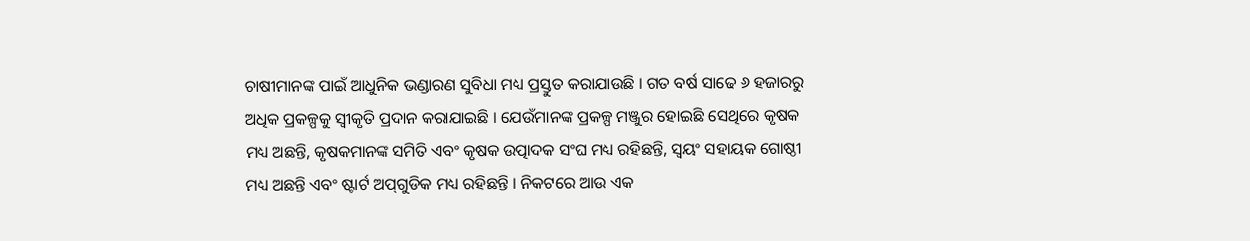ଚାଷୀମାନଙ୍କ ପାଇଁ ଆଧୁନିକ ଭଣ୍ଡାରଣ ସୁବିଧା ମଧ୍ୟ ପ୍ରସ୍ତୁତ କରାଯାଉଛି । ଗତ ବର୍ଷ ସାଢେ ୬ ହଜାରରୁ ଅଧିକ ପ୍ରକଳ୍ପକୁ ସ୍ୱୀକୃତି ପ୍ରଦାନ କରାଯାଇଛି । ଯେଉଁମାନଙ୍କ ପ୍ରକଳ୍ପ ମଞ୍ଜୁର ହୋଇଛି ସେଥିରେ କୃଷକ ମଧ୍ୟ ଅଛନ୍ତି, କୃଷକମାନଙ୍କ ସମିତି ଏବଂ କୃଷକ ଉତ୍ପାଦକ ସଂଘ ମଧ୍ୟ ରହିଛନ୍ତି, ସ୍ୱୟଂ ସହାୟକ ଗୋଷ୍ଠୀ ମଧ୍ୟ ଅଛନ୍ତି ଏବଂ ଷ୍ଟାର୍ଟ ଅପ୍‌ଗୁଡିକ ମଧ୍ୟ ରହିଛନ୍ତି । ନିକଟରେ ଆଉ ଏକ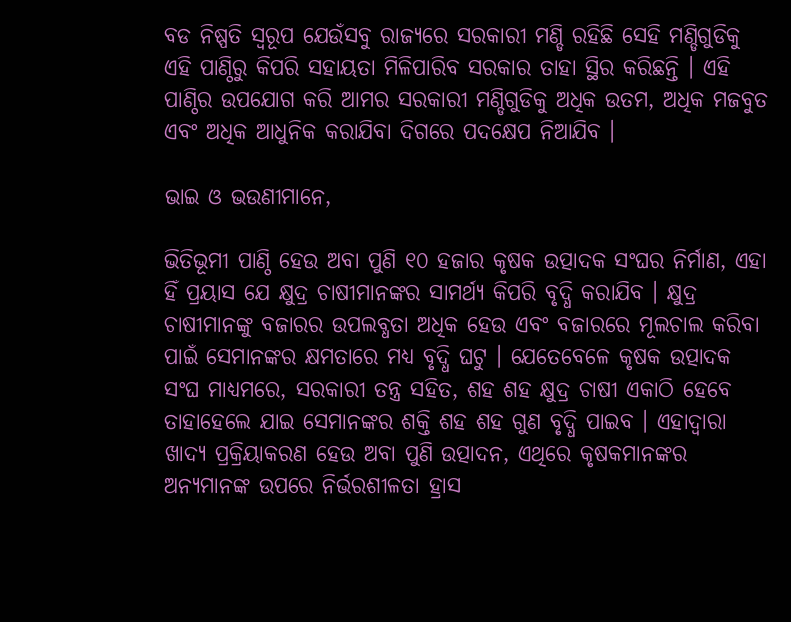ବଡ ନିଷ୍ପତି ସ୍ୱରୂପ ଯେଉଁସବୁ ରାଜ୍ୟରେ ସରକାରୀ ମଣ୍ଡି ରହିଛି ସେହି ମଣ୍ଡିଗୁଡିକୁ ଏହି ପାଣ୍ଠିରୁ କିପରି ସହାୟତା ମିଳିପାରିବ ସରକାର ତାହା ସ୍ଥିର କରିଛନ୍ତି । ଏହି ପାଣ୍ଠିର ଉପଯୋଗ କରି ଆମର ସରକାରୀ ମଣ୍ଡିଗୁଡିକୁ ଅଧିକ ଉତମ, ଅଧିକ ମଜବୁତ ଏବଂ ଅଧିକ ଆଧୁନିକ କରାଯିବା ଦିଗରେ ପଦକ୍ଷେପ ନିଆଯିବ ।

ଭାଇ ଓ ଭଉଣୀମାନେ,

ଭିତିଭୂମୀ ପାଣ୍ଠି ହେଉ ଅବା ପୁଣି ୧୦ ହଜାର କୃଷକ ଉତ୍ପାଦକ ସଂଘର ନିର୍ମାଣ, ଏହା ହିଁ ପ୍ରୟାସ ଯେ କ୍ଷୁଦ୍ର ଚାଷୀମାନଙ୍କର ସାମର୍ଥ୍ୟ କିପରି ବୃଦ୍ଧି କରାଯିବ । କ୍ଷୁଦ୍ର ଚାଷୀମାନଙ୍କୁ ବଜାରର ଉପଲବ୍ଧତା ଅଧିକ ହେଉ ଏବଂ ବଜାରରେ ମୂଲଚାଲ କରିବା ପାଇଁ ସେମାନଙ୍କର କ୍ଷମତାରେ ମଧ୍ୟ ବୃଦ୍ଧି ଘଟୁ । ଯେତେବେଳେ କୃଷକ ଉତ୍ପାଦକ ସଂଘ ମାଧ୍ୟମରେ, ସରକାରୀ ତନ୍ତ୍ର ସହିତ, ଶହ ଶହ କ୍ଷୁଦ୍ର ଚାଷୀ ଏକାଠି ହେବେ ତାହାହେଲେ ଯାଇ ସେମାନଙ୍କର ଶକ୍ତି ଶହ ଶହ ଗୁଣ ବୃଦ୍ଧି ପାଇବ । ଏହାଦ୍ୱାରା ଖାଦ୍ୟ ପ୍ରକ୍ରିୟାକରଣ ହେଉ ଅବା ପୁଣି ଉତ୍ପାଦନ, ଏଥିରେ କୃଷକମାନଙ୍କର ଅନ୍ୟମାନଙ୍କ ଉପରେ ନିର୍ଭରଶୀଳତା ହ୍ରାସ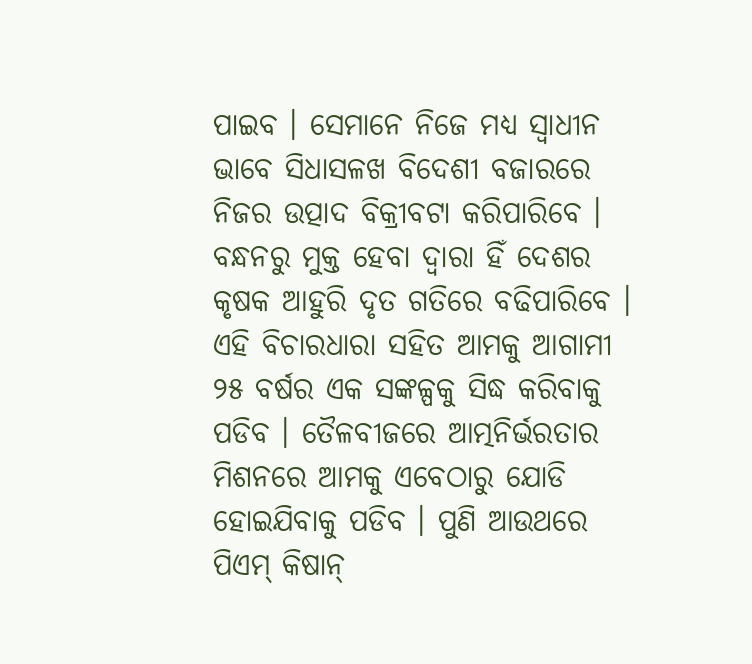ପାଇବ । ସେମାନେ ନିଜେ ମଧ୍ୟ ସ୍ୱାଧୀନ ଭାବେ ସିଧାସଳଖ ବିଦେଶୀ ବଜାରରେ ନିଜର ଉତ୍ପାଦ ବିକ୍ରୀବଟା କରିପାରିବେ । ବନ୍ଧନରୁ ମୁକ୍ତ ହେବା ଦ୍ୱାରା ହିଁ ଦେଶର କୃଷକ ଆହୁରି ଦୃତ ଗତିରେ ବଢିପାରିବେ । ଏହି ବିଚାରଧାରା ସହିତ ଆମକୁ ଆଗାମୀ ୨୫ ବର୍ଷର ଏକ ସଙ୍କଳ୍ପକୁ ସିଦ୍ଧ କରିବାକୁ ପଡିବ । ତୈଳବୀଜରେ ଆତ୍ମନିର୍ଭରତାର ମିଶନରେ ଆମକୁ ଏବେଠାରୁ ଯୋଡି ହୋଇଯିବାକୁ ପଡିବ । ପୁଣି ଆଉଥରେ ପିଏମ୍ କିଷାନ୍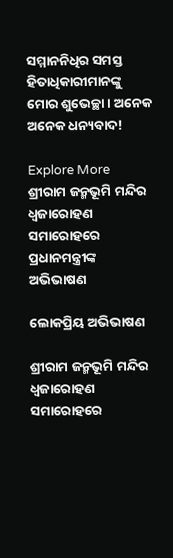ସମ୍ମାନନିଧିର ସମସ୍ତ ହିତାଧିକାରୀମାନଙ୍କୁ ମୋର ଶୁଭେଚ୍ଛା । ଅନେକ ଅନେକ ଧନ୍ୟବାଦ!

Explore More
ଶ୍ରୀରାମ ଜନ୍ମଭୂମି ମନ୍ଦିର ଧ୍ଵଜାରୋହଣ ସମାରୋହରେ ପ୍ରଧାନମନ୍ତ୍ରୀଙ୍କ ଅଭିଭାଷଣ

ଲୋକପ୍ରିୟ ଅଭିଭାଷଣ

ଶ୍ରୀରାମ ଜନ୍ମଭୂମି ମନ୍ଦିର ଧ୍ଵଜାରୋହଣ ସମାରୋହରେ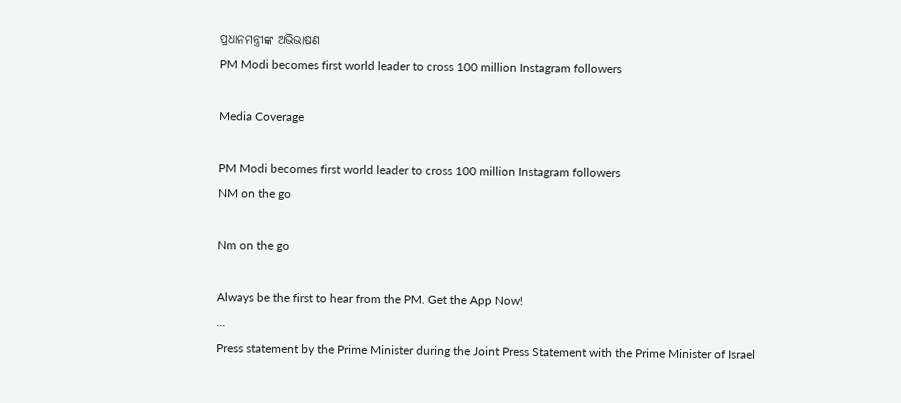ପ୍ରଧାନମନ୍ତ୍ରୀଙ୍କ ଅଭିଭାଷଣ
PM Modi becomes first world leader to cross 100 million Instagram followers

Media Coverage

PM Modi becomes first world leader to cross 100 million Instagram followers
NM on the go

Nm on the go

Always be the first to hear from the PM. Get the App Now!
...
Press statement by the Prime Minister during the Joint Press Statement with the Prime Minister of Israel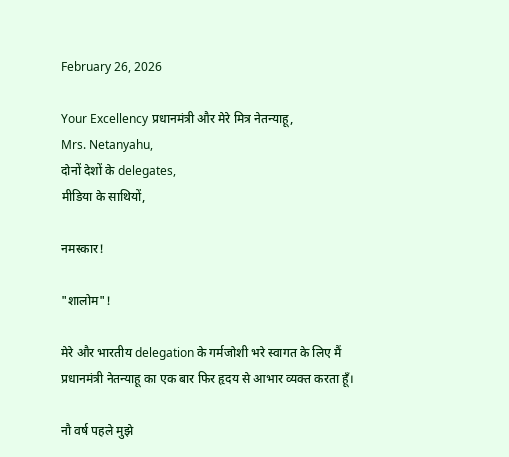February 26, 2026

Your Excellency प्रधानमंत्री और मेरे मित्र नेतन्याहू,
Mrs. Netanyahu,
दोनों देशों के delegates,
मीडिया के साथियों,

नमस्कार!

"शालोम"!

मेरे और भारतीय delegation के गर्मजोशी भरे स्वागत के लिए मैं प्रधानमंत्री नेतन्याहू का एक बार फिर हृदय से आभार व्यक्त करता हूँ।

नौ वर्ष पहले मुझे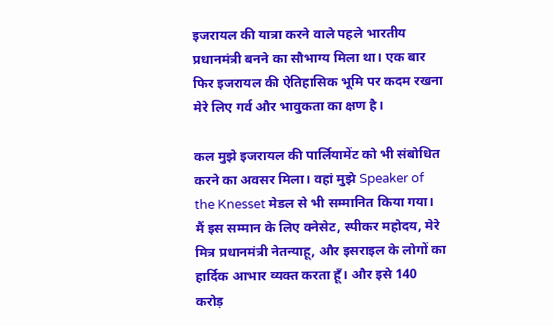इजरायल की यात्रा करने वाले पहले भारतीय प्रधानमंत्री बनने का सौभाग्य मिला था। एक बार फिर इजरायल की ऐतिहासिक भूमि पर कदम रखना मेरे लिए गर्व और भावुकता का क्षण है।

कल मुझे इजरायल की पार्लियामेंट को भी संबोधित करने का अवसर मिला। वहां मुझे Speaker of the Knesset मेडल से भी सम्मानित किया गया। मैं इस सम्मान के लिए क्नेसेट, स्पीकर महोदय, मेरे मित्र प्रधानमंत्री नेतन्याहू, और इसराइल के लोगों का हार्दिक आभार व्यक्त करता हूँ। और इसे 140 करोड़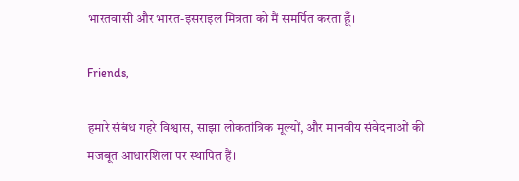भारतवासी और भारत-इसराइल मित्रता को मैं समर्पित करता हूँ।

Friends,

हमारे संबंध गहरे विश्वास, साझा लोकतांत्रिक मूल्यों, और मानवीय संवेदनाओं की मजबूत आधारशिला पर स्थापित हैं।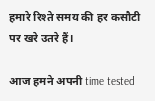हमारे रिश्ते समय की हर कसौटी पर खरे उतरे हैं।

आज हमने अपनी time tested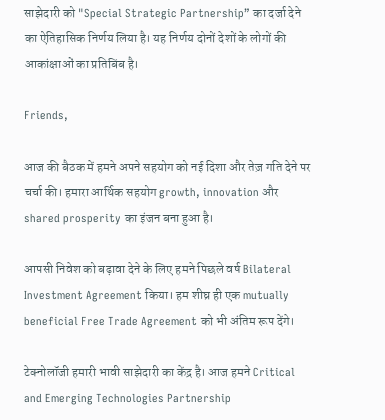साझेदारी को "Special Strategic Partnership” का दर्जा देने का ऐतिहासिक निर्णय लिया है। यह निर्णय दोनों देशों के लोगों की आकांक्षाओं का प्रतिबिंब है।

Friends,

आज की बैठक में हमने अपने सहयोग को नई दिशा और तेज़ गति देने पर चर्चा की। हमारा आर्थिक सहयोग growth, innovation और shared prosperity का इंजन बना हुआ है।

आपसी निवेश को बढ़ावा देने के लिए हमने पिछले वर्ष Bilateral Investment Agreement किया। हम शीघ्र ही एक mutually beneficial Free Trade Agreement को भी अंतिम रूप देंगे।

टेक्नोलॉजी हमारी भावी साझेदारी का केंद्र है। आज हमने Critical and Emerging Technologies Partnership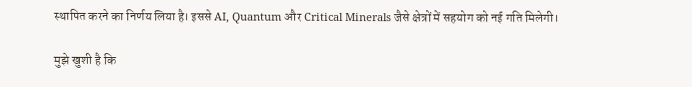स्थापित करने का निर्णय लिया है। इससे AI, Quantum और Critical Minerals जैसे क्षेत्रों में सहयोग को नई गति मिलेगी।

मुझे खुशी है कि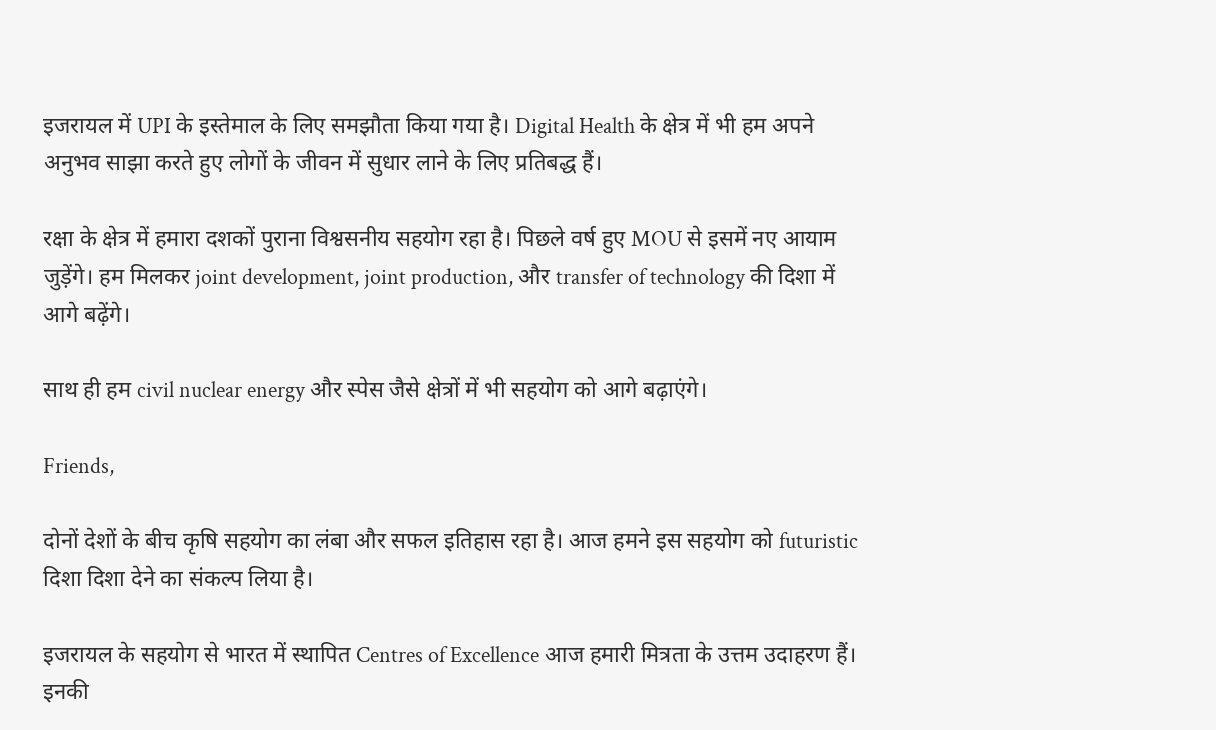इजरायल में UPI के इस्तेमाल के लिए समझौता किया गया है। Digital Health के क्षेत्र में भी हम अपने अनुभव साझा करते हुए लोगों के जीवन में सुधार लाने के लिए प्रतिबद्ध हैं।

रक्षा के क्षेत्र में हमारा दशकों पुराना विश्वसनीय सहयोग रहा है। पिछले वर्ष हुए MOU से इसमें नए आयाम जुड़ेंगे। हम मिलकर joint development, joint production, और transfer of technology की दिशा में आगे बढ़ेंगे।

साथ ही हम civil nuclear energy और स्पेस जैसे क्षेत्रों में भी सहयोग को आगे बढ़ाएंगे।

Friends,

दोनों देशों के बीच कृषि सहयोग का लंबा और सफल इतिहास रहा है। आज हमने इस सहयोग को futuristic दिशा दिशा देने का संकल्प लिया है।

इजरायल के सहयोग से भारत में स्थापित Centres of Excellence आज हमारी मित्रता के उत्तम उदाहरण हैं। इनकी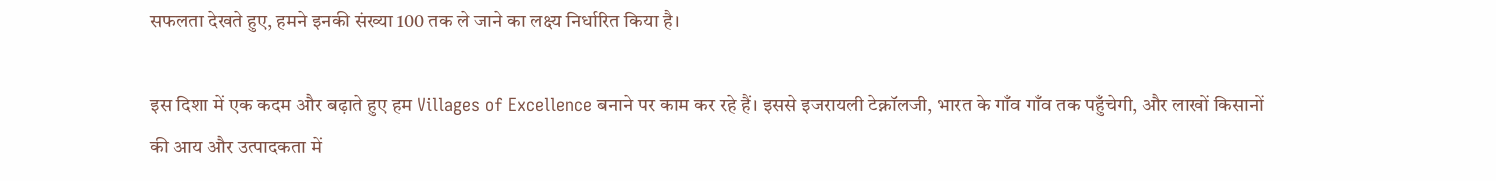सफलता देखते हुए, हमने इनकी संख्या 100 तक ले जाने का लक्ष्य निर्धारित किया है।

इस दिशा में एक कदम और बढ़ाते हुए हम Villages of Excellence बनाने पर काम कर रहे हैं। इससे इजरायली टेक्नॉलजी, भारत के गाँव गाँव तक पहुँचेगी, और लाखों किसानों की आय और उत्पादकता में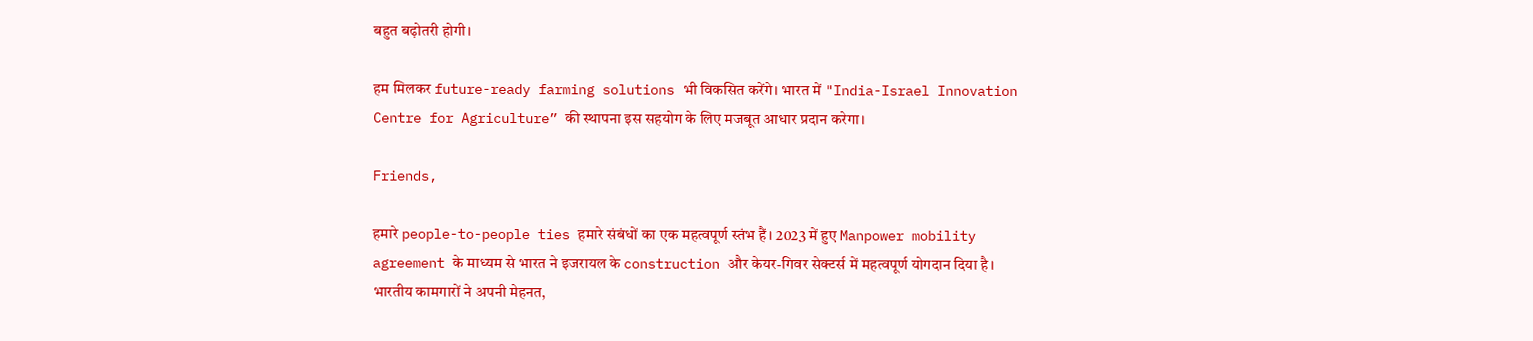बहुत बढ़ोतरी होगी।

हम मिलकर future-ready farming solutions भी विकसित करेंगे। भारत में "India-Israel Innovation Centre for Agriculture” की स्थापना इस सहयोग के लिए मजबूत आधार प्रदान करेगा।

Friends,

हमारे people-to-people ties हमारे संबंधों का एक महत्वपूर्ण स्तंभ हैं। 2023 में हुए Manpower mobility agreement के माध्यम से भारत ने इजरायल के construction और केयर-गिवर सेक्टर्स में महत्वपूर्ण योगदान दिया है। भारतीय कामगारों ने अपनी मेहनत,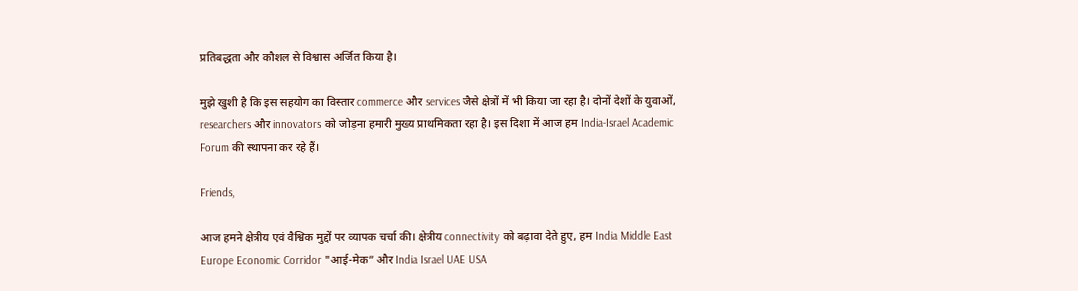प्रतिबद्धता और कौशल से विश्वास अर्जित किया है।

मुझे खुशी है कि इस सहयोग का विस्तार commerce और services जैसे क्षेत्रों में भी किया जा रहा है। दोनों देशों के युवाओं, researchers और innovators को जोड़ना हमारी मुख्य प्राथमिकता रहा है। इस दिशा में आज हम India-Israel Academic Forum की स्थापना कर रहे हैं।

Friends,

आज हमने क्षेत्रीय एवं वैश्विक मुद्दों पर व्यापक चर्चा की। क्षेत्रीय connectivity को बढ़ावा देते हुए, हम India Middle East Europe Economic Corridor "आई-मेक” और India Israel UAE USA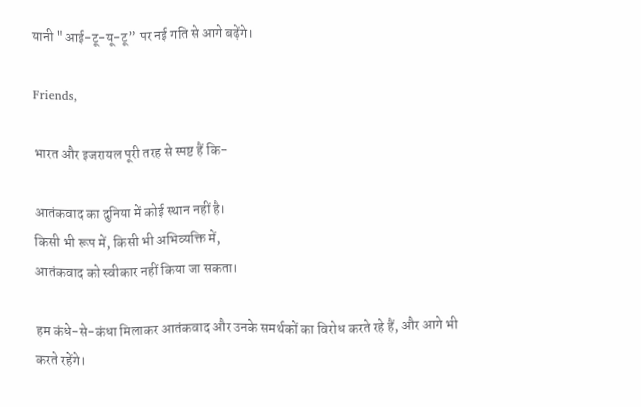यानी "आई-टू-यू-टू” पर नई गति से आगे बढ़ेंगे।

Friends,

भारत और इजरायल पूरी तरह से स्पष्ट हैं कि-

आतंकवाद का दुनिया में कोई स्थान नहीं है।
किसी भी रूप में, किसी भी अभिव्यक्ति में,
आतंकवाद को स्वीकार नहीं किया जा सकता।

हम कंधे-से-कंधा मिलाकर आतंकवाद और उनके समर्थकों का विरोध करते रहे हैं, और आगे भी करते रहेंगे।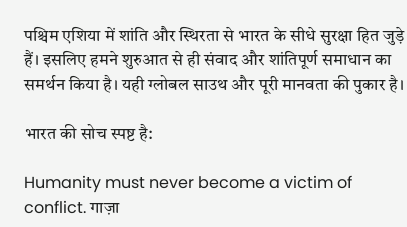पश्चिम एशिया में शांति और स्थिरता से भारत के सीधे सुरक्षा हित जुड़े हैं। इसलिए हमने शुरुआत से ही संवाद और शांतिपूर्ण समाधान का समर्थन किया है। यही ग्लोबल साउथ और पूरी मानवता की पुकार है।

भारत की सोच स्पष्ट है:

Humanity must never become a victim of conflict. गाज़ा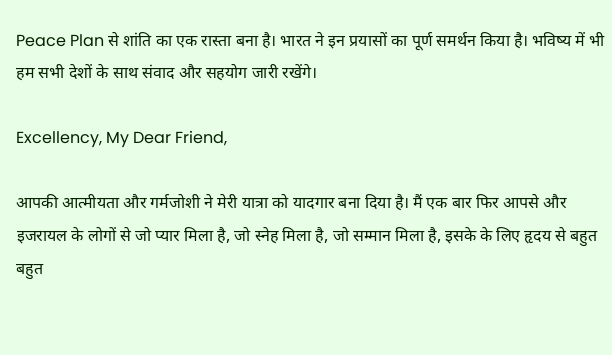Peace Plan से शांति का एक रास्ता बना है। भारत ने इन प्रयासों का पूर्ण समर्थन किया है। भविष्य में भी हम सभी देशों के साथ संवाद और सहयोग जारी रखेंगे।

Excellency, My Dear Friend,

आपकी आत्मीयता और गर्मजोशी ने मेरी यात्रा को यादगार बना दिया है। मैं एक बार फिर आपसे और इजरायल के लोगों से जो प्यार मिला है, जो स्नेह मिला है, जो सम्मान मिला है, इसके के लिए हृदय से बहुत बहुत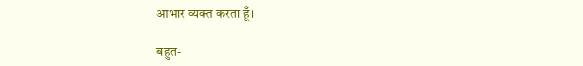आभार व्यक्त करता हूँ।

बहुत-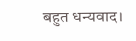बहुत धन्यवाद।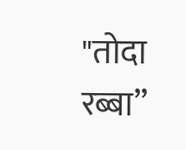"तोदा रब्बा”